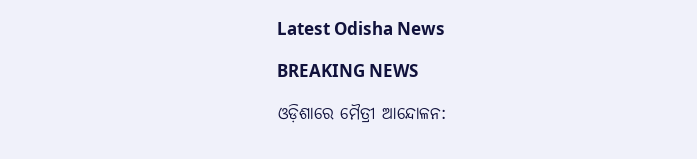Latest Odisha News

BREAKING NEWS

ଓଡ଼ିଶାରେ ମୈତ୍ରୀ ଆନ୍ଦୋଳନ: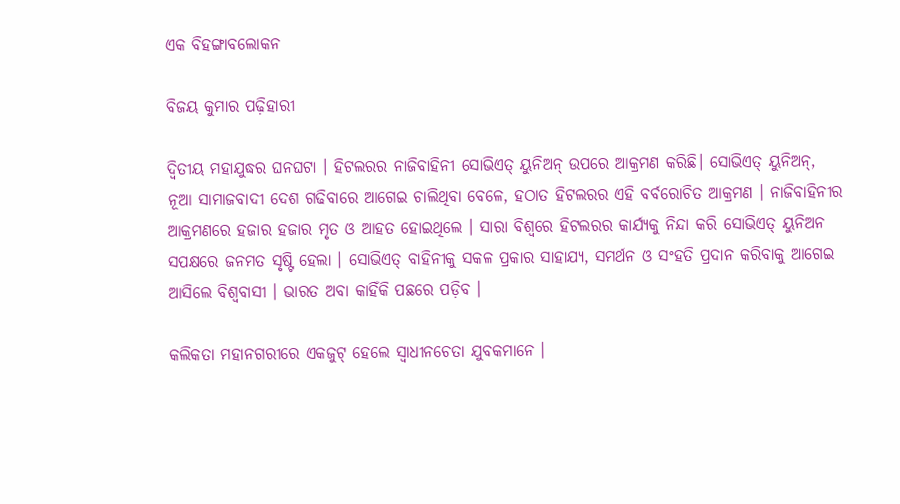ଏକ ବିହଙ୍ଗାବଲୋକନ

ବିଜୟ କୁମାର ପଢ଼ିହାରୀ

ଦ୍ଵିତୀୟ ମହାଯୁଦ୍ଧର ଘନଘଟା । ହିଟଲରର ନାଜିବାହିନୀ ସୋଭିଏତ୍‌ ୟୁନିଅନ୍‌ ଉପରେ ଆକ୍ରମଣ କରିଛି। ସୋଭିଏତ୍‌ ୟୁନିଅନ୍‌, ନୂଆ ସାମାଜବାଦୀ ଦେଶ ଗଢିବାରେ ଆଗେଇ ଚାଲିଥିବା ବେଳେ, ହଠାତ ହିଟଲରର ଏହି ବର୍ବରୋଚିତ ଆକ୍ରମଣ । ନାଜିବାହିନୀର ଆକ୍ରମଣରେ ହଜାର ହଜାର ମୃତ ଓ ଆହତ ହୋଇଥିଲେ । ସାରା ବିଶ୍ବରେ ହିଟଲରର କାର୍ଯ୍ୟକୁ ନିନ୍ଦା କରି ସୋଭିଏତ୍‌ ୟୁନିଅନ ସପକ୍ଷରେ ଜନମତ ସୃଷ୍ଟି ହେଲା । ସୋଭିଏତ୍‌ ବାହିନୀକୁ ସକଳ ପ୍ରକାର ସାହାଯ୍ୟ, ସମର୍ଥନ ଓ ସଂହତି ପ୍ରଦାନ କରିବାକୁ ଆଗେଇ ଆସିଲେ ବିଶ୍ଵବାସୀ । ଭାରତ ଅବା କାହିଁକି ପଛରେ ପଡ଼ିବ ।

କଲିକତା ମହାନଗରୀରେ ଏକଜୁଟ୍‌ ହେଲେ ସ୍ଵାଧୀନଚେତା ଯୁବକମାନେ ।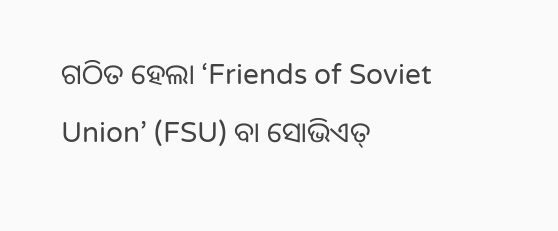ଗଠିତ ହେଲା ‘Friends of Soviet Union’ (FSU) ବା ସୋଭିଏତ୍‌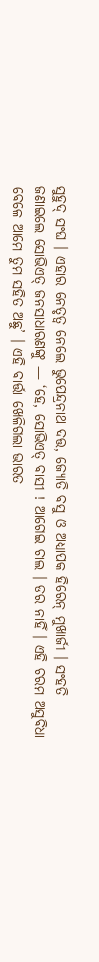ସୁହୁଦ୍‌ ସଂଘ । ଏହାର ନେତୃତ୍ଵ ନେଲେ ଭୁପେନ୍ଦ୍ରନାଥ ଦତ୍ତ, ଜ୍ୟୋତି ବସୁ ଓ ଅଧ୍ଯାପକ ହିରେନ୍‌ ମୁଖାର୍ଜୀ । ସଂହତି ଜଣାଇଲେ ସୋଭିଏତ୍‌ ଜନସାଧାରଣଙ୍କୁ — ‘ହେ, ସୋଭିଏତ୍‌ ବାସୀ ! ଆଗେଇ ଚାଲ । ଡର ନାହିଁ । ଏହି ଚରମ ଅସୁବିଧା ବେଳେ ଆମେ ତୁମ ସହିତ ଅଛୁ’ । ଏହି ବାର୍ତ୍ତା ଖେଳିଗଲା ଭାରତ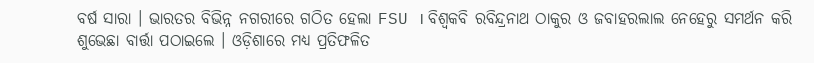ବର୍ଷ ସାରା । ଭାରତର ବିଭିନ୍ନ ନଗରୀରେ ଗଠିତ ହେଲା FSU । ବିଶ୍ଵକବି ରବିନ୍ଦ୍ରନାଥ ଠାକୁର ଓ ଜବାହରଲାଲ ନେହେରୁ ସମର୍ଥନ କରି ଶୁଭେଛା ବାର୍ତ୍ତା ପଠାଇଲେ । ଓଡ଼ିଶାରେ ମଧ୍ଯ ପ୍ରତିଫଳିତ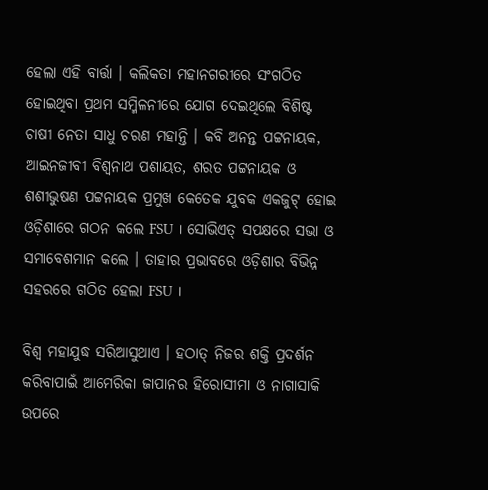ହେଲା ଏହି ବାର୍ତ୍ତା । କଲିକତା ମହାନଗରୀରେ ସଂଗଠିତ ହୋଇଥିବା ପ୍ରଥମ ସମ୍ମିଳନୀରେ ଯୋଗ ଦେଇଥିଲେ ବିଶିଷ୍ଟ ଚାଷୀ ନେତା ସାଧୁ ଚରଣ ମହାନ୍ତି । କବି ଅନନ୍ତ ପଟ୍ଟନାୟକ, ଆଇନଜୀବୀ ବିଶ୍ଵନାଥ ପଶାୟତ, ଶରତ ପଟ୍ଟନାୟକ ଓ ଶଶୀଭୁଷଣ ପଟ୍ଟନାୟକ ପ୍ରମୁଖ କେତେକ ଯୁବକ ଏକଜୁଟ୍‌ ହୋଇ ଓଡ଼ିଶାରେ ଗଠନ କଲେ FSU । ସୋଭିଏତ୍‌ ସପକ୍ଷରେ ସଭା ଓ ସମାବେଶମାନ କଲେ । ତାହାର ପ୍ରଭାବରେ ଓଡ଼ିଶାର ବିଭିନ୍ନ ସହରରେ ଗଠିତ ହେଲା FSU ।

ବିଶ୍ଵ ମହାଯୁଦ୍ଧ ସରିଆସୁଥାଏ । ହଠାତ୍‌ ନିଜର ଶକ୍ତି ପ୍ରଦର୍ଶନ କରିବାପାଇଁ ଆମେରିକା ଜାପାନର ହିରୋସୀମା ଓ ନାଗାସାକି ଉପରେ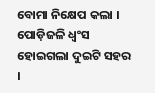ବୋମା ନିକ୍ଷେପ କଲା । ପୋଡ଼ିଜଳି ଧ୍ବଂସ ହୋଇଗଲା ଦୁଇଟି ସହର ।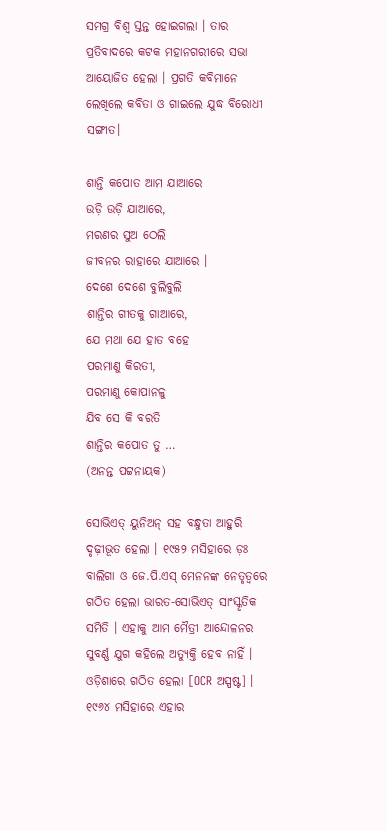ସମଗ୍ର ବିଶ୍ଵ ସ୍ତନ୍ତ ହୋଇଗଲା । ତାର ପ୍ରତିବାଦରେ କଟକ ମହାନଗରୀରେ ସଭା ଆୟୋଜିତ ହେଲା । ପ୍ରଗତି କବିମାନେ ଲେଖିଲେ କବିତା ଓ ଗାଇଲେ ଯୁଦ୍ଧ ବିରୋଧୀ ସଙ୍ଗୀତ।

ଶାନ୍ତି କପୋତ ଆମ ଯାଆରେ
ଉଡ଼ି ଉଡ଼ି ଯାଆରେ,
ମରଣର ସୁଅ ଠେଲି
ଜୀବନର ରାହାରେ ଯାଆରେ ।
ଦେଶେ ଦେଶେ ବୁଲିବୁଲି
ଶାନ୍ତିର ଗୀତକୁ ଗାଆରେ,
ଯେ ମଥା ଯେ ହାତ ବହେ
ପରମାଣୁ କିରତୀ,
ପରମାଣୁ କୋପାନଳୁ
ଯିବ ସେ କି ବରତି
ଶାନ୍ତିର କପୋତ ତୁ …
(ଅନନ୍ତ ପଟ୍ଟନାୟକ)

ସୋଭିଏତ୍‌ ୟୁନିଅନ୍‌ ସହ ବନ୍ଧୁତା ଆହୁରି ଦୃଢ଼ୀଭୂତ ହେଲା । ୧୯୫୨ ମସିହାରେ ଡ଼ଃ ବାଲିଗା ଓ ଜେ.ପି.ଏସ୍‌ ମେନନଙ୍କ ନେତୃତ୍ଵରେ ଗଠିତ ହେଲା ଭାରତ-ସୋଭିଏତ୍‌ ସାଂସ୍କୃତିକ ସମିତି । ଏହାକୁ ଆମ ମୈତ୍ରୀ ଆନ୍ଦୋଳନର ସୁବର୍ଣ୍ଣ ଯୁଗ କହିଲେ ଅତ୍ୟୁକ୍ତି ହେବ ନାହିଁ । ଓଡ଼ିଶାରେ ଗଠିତ ହେଲା [OCR ଅସ୍ପଷ୍ଟ] । ୧୯୬୪ ମସିହାରେ ଏହାର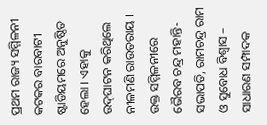ପ୍ରଥମ ରାଜ୍ୟ ସମ୍ମିଳନୀ କଟକର ବାରବାଟୀ ଷ୍ଟାଡିୟମରେ ଅନୁଷ୍ଠିତ ହେଲା । ଏହାକୁ ଉଦ୍‌ଘାଟନ କରିଥିଲେ ନୀଳମଣି ରାଉତରାୟ । ଉକ୍ତ ସମ୍ମିଳନୀରେ ଭୈରବ ଚନ୍ଦ୍ର ମହାନ୍ତି-ସଭାପତି, ରାମଚନ୍ଦ୍ର ରାମ ଓ ସୁବୋଧ ବିଶ୍ଵାସ – ସାଧାରଣ ସମ୍ପାଦକ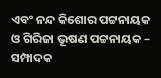ଏବଂ ନନ୍ଦ କିଶୋର ପଟ୍ଟନାୟକ ଓ ଗିରିଜା ଭୂଷଣ ପଟ୍ଟନାୟକ – ସମ୍ପାଦକ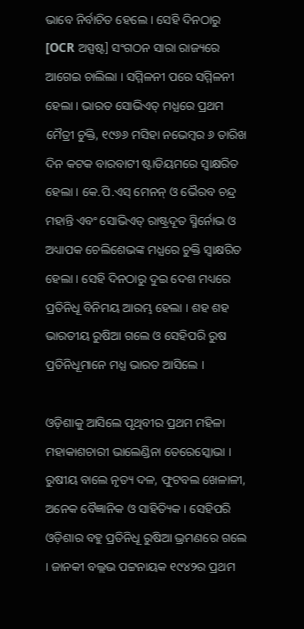ଭାବେ ନିର୍ବାଚିତ ହେଲେ । ସେହି ଦିନଠାରୁ [OCR ଅସ୍ପଷ୍ଟ] ସଂଗଠନ ସାରା ରାଜ୍ୟରେ ଆଗେଇ ଚାଲିଲା । ସମ୍ମିଳନୀ ପରେ ସମ୍ମିଳନୀ ହେଲା । ଭାରତ ସୋଭିଏତ୍‌ ମଧ୍ଯରେ ପ୍ରଥମ ମୈତ୍ରୀ ଚୁକ୍ତି, ୧୯୬୬ ମସିହା ନଭେମ୍ବର ୬ ତାରିଖ ଦିନ କଟକ ବାରବାଟୀ ଷ୍ଟାଡିୟମରେ ସ୍ଵାକ୍ଷରିତ ହେଲା । କେ.ପି.ଏସ୍‌ ମେନନ୍‌ ଓ ଭୈରବ ଚନ୍ଦ୍ର ମହାନ୍ତି ଏବଂ ସୋଭିଏତ୍‌ ରାଷ୍ଟ୍ରଦୂତ ସ୍ମିର୍ନୋଭ ଓ ଅଧ୍ୟାପକ ଚେଲିଶେଭଙ୍କ ମଧ୍ଯରେ ଚୁକ୍ତି ସ୍ଵାକ୍ଷରିତ ହେଲା । ସେହି ଦିନଠାରୁ ଦୁଇ ଦେଶ ମଧ୍ୟରେ ପ୍ରତିନିଧୂ ବିନିମୟ ଆରମ୍ଭ ହେଲା । ଶହ ଶହ ଭାରତୀୟ ରୁଷିଆ ଗଲେ ଓ ସେହିପରି ରୁଷ ପ୍ରତିନିଧୂମାନେ ମଧ୍ଯ ଭାରତ ଆସିଲେ ।

ଓଡ଼ିଶାକୁ ଆସିଲେ ପୃଥିବୀର ପ୍ରଥମ ମହିଳା ମହାକାଶଚାରୀ ଭାଲେଣ୍ଡିନା ତେରେସ୍କୋଭା । ରୁଷୀୟ ବାଲେ ନୃତ୍ୟ ଦଳ, ଫୁଟବଲ ଖେଳାଳୀ, ଅନେକ ବୈଜ୍ଞାନିକ ଓ ସାହିତ୍ୟିକ । ସେହିପରି ଓଡ଼ିଶାର ବହୁ ପ୍ରତିନିଧୂ ରୁଷିଆ ଭ୍ରମଣରେ ଗଲେ । ଜାନକୀ ବଲ୍ଲଭ ପଟ୍ଟନାୟକ ୧୯୪୨ର ପ୍ରଥମ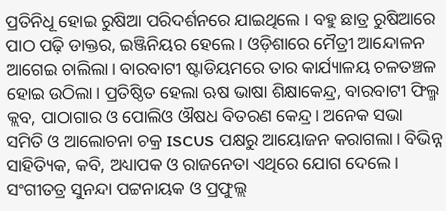ପ୍ରତିନିଧୂ ହୋଇ ରୁଷିଆ ପରିଦର୍ଶନରେ ଯାଇଥିଲେ । ବହୁ ଛାତ୍ର ରୁଷିଆରେ ପାଠ ପଢ଼ି ଡାକ୍ତର, ଇଞ୍ଜିନିୟର ହେଲେ । ଓଡ଼ିଶାରେ ମୈତ୍ରୀ ଆନ୍ଦୋଳନ ଆଗେଇ ଚାଲିଲା। ବାରବାଟୀ ଷ୍ଟାଡିୟମରେ ତାର କାର୍ଯ୍ୟାଳୟ ଚଳତଞ୍ଚଳ ହୋଇ ଉଠିଲା। ପ୍ରତିଷ୍ଠିତ ହେଲା ଋଷ ଭାଷା ଶିକ୍ଷାକେନ୍ଦ୍ର, ବାରବାଟୀ ଫିଲ୍ମ କ୍ଲବ, ପାଠାଗାର ଓ ପୋଲିଓ ଔଷଧ ବିତରଣ କେନ୍ଦ୍ର। ଅନେକ ସଭା ସମିତି ଓ ଆଲୋଚନା ଚକ୍ର ISCUS ପକ୍ଷରୁ ଆୟୋଜନ କରାଗଲା। ବିଭିନ୍ନ ସାହିତ୍ୟିକ, କବି, ଅଧ୍ୟାପକ ଓ ରାଜନେତା ଏଥିରେ ଯୋଗ ଦେଲେ। ସଂଗୀତତ୍ର ସୁନନ୍ଦା ପଟ୍ଟନାୟକ ଓ ପ୍ରଫୁଲ୍ଲ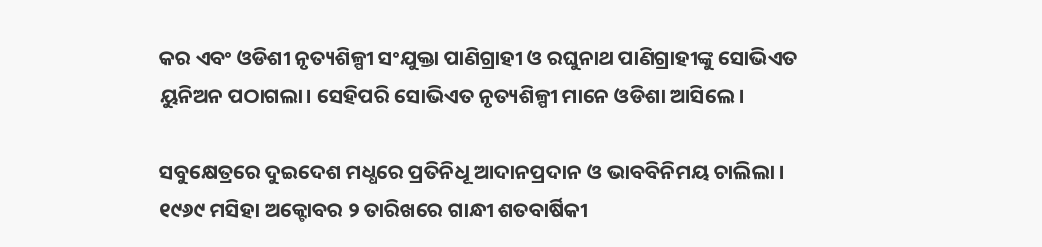କର ଏବଂ ଓଡିଶୀ ନୃତ୍ୟଶିଳ୍ପୀ ସଂଯୁକ୍ତା ପାଣିଗ୍ରାହୀ ଓ ରଘୁନାଥ ପାଣିଗ୍ରାହୀଙ୍କୁ ସୋଭିଏତ ୟୁନିଅନ ପଠାଗଲା। ସେହିପରି ସୋଭିଏତ ନୃତ୍ୟଶିଳ୍ପୀ ମାନେ ଓଡିଶା ଆସିଲେ।

ସବୁକ୍ଷେତ୍ରରେ ଦୁଇଦେଶ ମଧ୍ଧରେ ପ୍ରତିନିଧୂ ଆଦାନପ୍ରଦାନ ଓ ଭାବବିନିମୟ ଚାଲିଲା । ୧୯୬୯ ମସିହା ଅକ୍ଟୋବର ୨ ତାରିଖରେ ଗାନ୍ଧୀ ଶତବାର୍ଷିକୀ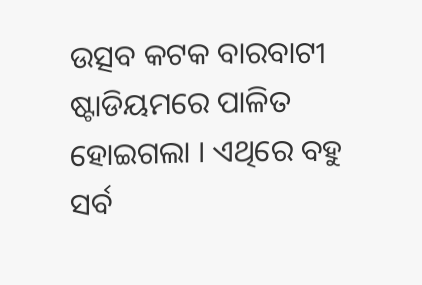ଉତ୍ସବ କଟକ ବାରବାଟୀ ଷ୍ଟାଡିୟମରେ ପାଳିତ ହୋଇଗଲା । ଏଥିରେ ବହୁ ସର୍ବ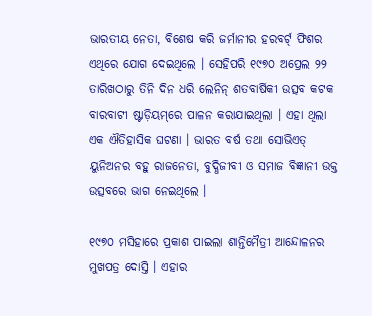ଭାରତୀୟ ନେତା, ବିଶେଷ କରି ଜର୍ମାନୀର ହରବର୍ଟ୍‌ ଫିଶର ଏଥିରେ ଯୋଗ ଦେଇଥିଲେ । ସେହିପରି ୧୯୭୦ ଅପ୍ରେଲ ୨୨ ତାରିଖଠାରୁ ତିନି ଦିନ ଧରି ଲେନିନ୍‌ ଶତବାର୍ଷିକୀ ଉତ୍ସବ କଟକ ବାରବାଟୀ ଷ୍ଟାଡ଼ିୟମ୍‌ରେ ପାଳନ କରାଯାଇଥିଲା । ଏହା ଥିଲା ଏକ ଐତିହାସିକ ଘଟଣା । ଭାରତ ବର୍ଷ ତଥା ସୋଭିଏତ୍‌ ୟୁନିଅନର ବହୁ ରାଜନେତା, ବୁଦ୍ଧିଜୀବୀ ଓ ସମାଜ ବିଜ୍ଞାନୀ ଉକ୍ତ ଉତ୍ସବରେ ଭାଗ ନେଇଥିଲେ ।

୧୯୭୦ ମସିହାରେ ପ୍ରକାଶ ପାଇଲା ଶାନ୍ତିମୈତ୍ରୀ ଆନ୍ଦୋଳନର ମୁଖପତ୍ର ଦୋସ୍ତି । ଏହାର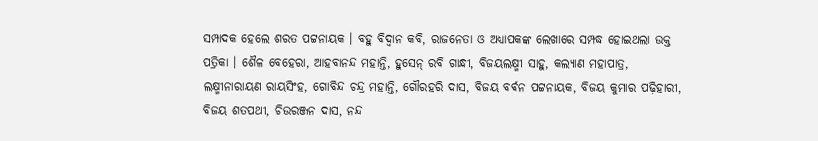ସମ୍ପାଦକ ହେଲେ ଶରତ ପଟ୍ଟନାୟକ । ବହୁ ବିଦ୍ଵାନ କବି, ରାଜନେତା ଓ ଅଧ୍ୟାପକଙ୍କ ଲେଖାରେ ସମ୍ପଦ୍ଧ ହୋଇଥଲା ଉକ୍ତ ପତ୍ରିକା । ଶୈଳ ବେହେରା, ଆହବାନନ୍ଦ ମହାନ୍ତି, ହୁସେନ୍‌ ରବି ଗାନ୍ଧୀ, ବିଜୟଲକ୍ଷ୍ମୀ ସାହୁ, କଲ୍ୟାଣ ମହାପାତ୍ର, ଲକ୍ଷ୍ମୀନାରାୟଣ ରାୟସିଂହ, ଗୋବିନ୍ଦ ଚନ୍ଦ୍ର ମହାନ୍ତି, ଗୌରହରି ଦାସ, ବିଜୟ ବର୍ଵନ ପଟ୍ଟନାୟକ, ବିଜୟ କୁମାର ପଢ଼ିହାରୀ, ବିଜୟ ଶତପଥୀ, ଚିଉରଞ୍ଜନ ଦାସ, ନନ୍ଦ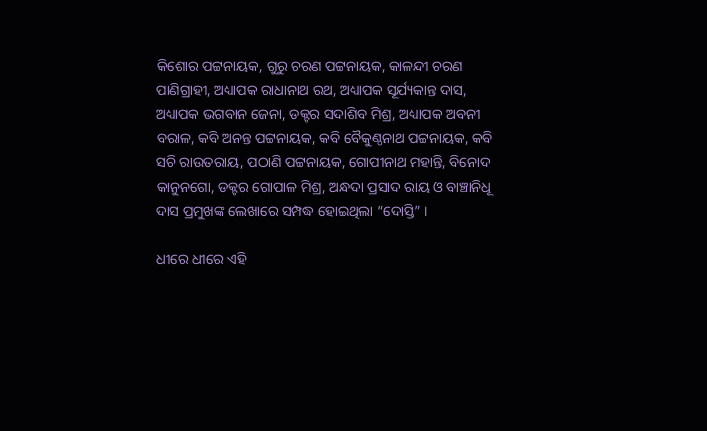କିଶୋର ପଟ୍ଟନାୟକ, ଗୁରୁ ଚରଣ ପଟ୍ଟନାୟକ, କାଳନ୍ଦୀ ଚରଣ ପାଣିଗ୍ରାହୀ, ଅଧ୍ୟାପକ ରାଧାନାଥ ରଥ, ଅଧ୍ୟାପକ ସୂର୍ଯ୍ୟକାନ୍ତ ଦାସ, ଅଧ୍ୟାପକ ଭଗବାନ ଜେନା, ଡକ୍ଟର ସଦାଶିବ ମିଶ୍ର, ଅଧ୍ୟାପକ ଅବନୀ ବରାଳ, କବି ଅନନ୍ତ ପଟ୍ଟନାୟକ, କବି ବୈକୁଣ୍ଠନାଥ ପଟ୍ଟନାୟକ, କବି ସଚି ରାଉତରାୟ, ପଠାଣି ପଟ୍ଟନାୟକ, ଗୋପୀନାଥ ମହାନ୍ତି, ବିନୋଦ କାନୁନଗୋ, ଡକ୍ଟର ଗୋପାଳ ମିଶ୍ର, ଅନ୍ଧଦା ପ୍ରସାଦ ରାୟ ଓ ବାଞ୍ଚାନିଧୂ ଦାସ ପ୍ରମୁଖଙ୍କ ଲେଖାରେ ସମ୍ପଦ୍ଧ ହୋଇଥିଲା “ଦୋସ୍ତି” ।

ଧୀରେ ଧୀରେ ଏହି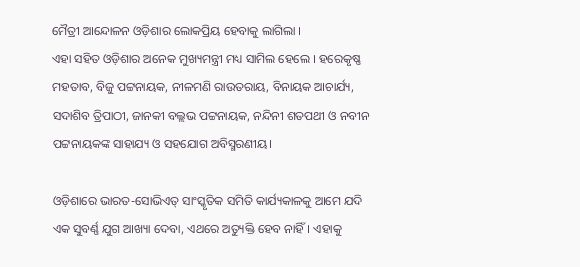ମୈତ୍ରୀ ଆନ୍ଦୋଳନ ଓଡ଼ିଶାର ଲୋକପ୍ରିୟ ହେବାକୁ ଲାଗିଲା ।
ଏହା ସହିତ ଓଡ଼ିଶାର ଅନେକ ମୁଖ୍ୟମନ୍ତ୍ରୀ ମଧ୍ୟ ସାମିଲ ହେଲେ । ହରେକୃଷ୍ଣ ମହତାବ, ବିଜୁ ପଟ୍ଟନାୟକ, ନୀଳମଣି ରାଉତରାୟ, ବିନାୟକ ଆଚାର୍ଯ୍ୟ, ସଦାଶିବ ତ୍ରିପାଠୀ, ଜାନକୀ ବଲ୍ଲଭ ପଟ୍ଟନାୟକ, ନନ୍ଦିନୀ ଶତପଥୀ ଓ ନବୀନ ପଟ୍ଟନାୟକଙ୍କ ସାହାଯ୍ୟ ଓ ସହଯୋଗ ଅବିସ୍ମରଣୀୟ।

ଓଡ଼ିଶାରେ ଭାରତ-ସୋଭିଏତ୍‌ ସାଂସ୍କୃତିକ ସମିତି କାର୍ଯ୍ୟକାଳକୁ ଆମେ ଯଦି ଏକ ସୁବର୍ଣ୍ଣ ଯୁଗ ଆଖ୍ୟା ଦେବା, ଏଥରେ ଅତ୍ୟୁକ୍ତି ହେବ ନାହିଁ। ଏହାକୁ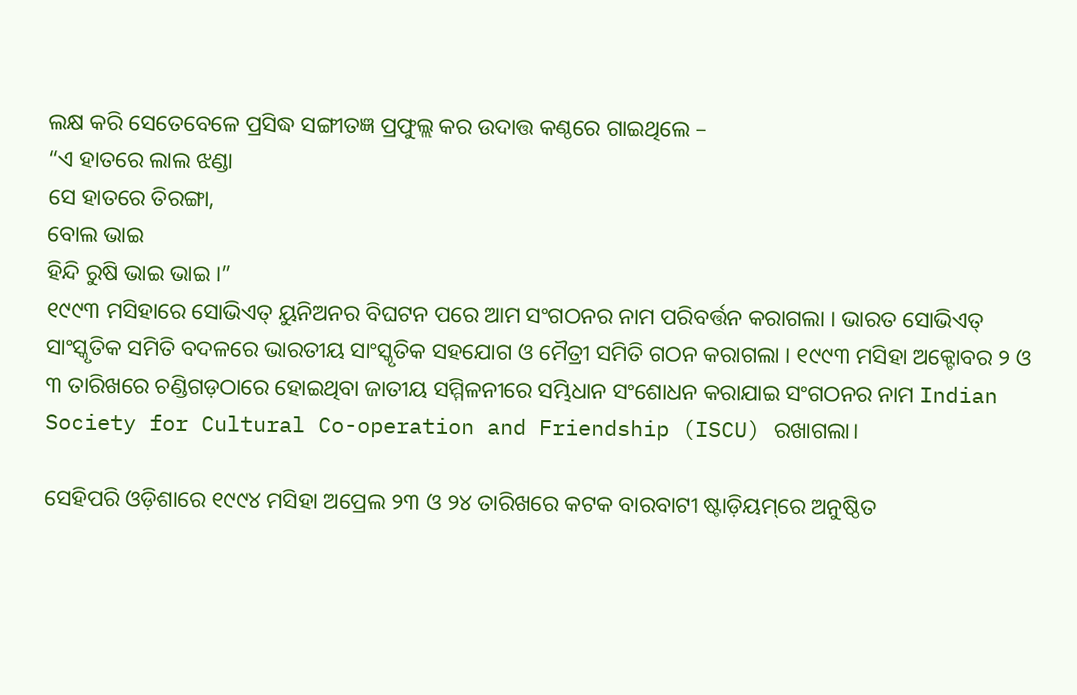ଲକ୍ଷ କରି ସେତେବେଳେ ପ୍ରସିଦ୍ଧ ସଙ୍ଗୀତଜ୍ଞ ପ୍ରଫୁଲ୍ଲ କର ଉଦାତ୍ତ କଣ୍ଠରେ ଗାଇଥିଲେ –
“ଏ ହାତରେ ଲାଲ ଝଣ୍ଡା
ସେ ହାତରେ ତିରଙ୍ଗା,
ବୋଲ ଭାଇ
ହିନ୍ଦି ରୁଷି ଭାଇ ଭାଇ ।”
୧୯୯୩ ମସିହାରେ ସୋଭିଏତ୍‌ ୟୁନିଅନର ବିଘଟନ ପରେ ଆମ ସଂଗଠନର ନାମ ପରିବର୍ତ୍ତନ କରାଗଲା । ଭାରତ ସୋଭିଏତ୍‌ ସାଂସ୍କୃତିକ ସମିତି ବଦଳରେ ଭାରତୀୟ ସାଂସ୍କୃତିକ ସହଯୋଗ ଓ ମୈତ୍ରୀ ସମିତି ଗଠନ କରାଗଲା । ୧୯୯୩ ମସିହା ଅକ୍ଟୋବର ୨ ଓ ୩ ତାରିଖରେ ଚଣ୍ଡିଗଡ଼ଠାରେ ହୋଇଥିବା ଜାତୀୟ ସମ୍ମିଳନୀରେ ସମ୍ଭିଧାନ ସଂଶୋଧନ କରାଯାଇ ସଂଗଠନର ନାମ Indian Society for Cultural Co-operation and Friendship (ISCU) ରଖାଗଲା।

ସେହିପରି ଓଡ଼ିଶାରେ ୧୯୯୪ ମସିହା ଅପ୍ରେଲ ୨୩ ଓ ୨୪ ତାରିଖରେ କଟକ ବାରବାଟୀ ଷ୍ଟାଡ଼ିୟମ୍‌ରେ ଅନୁଷ୍ଠିତ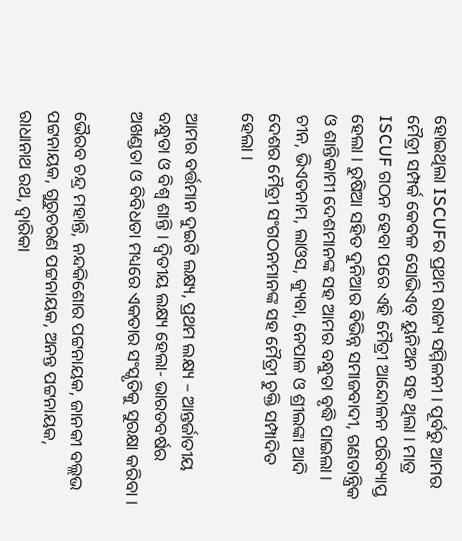ହୋଇଥିଲା ISCUFର ପ୍ରଥମ ରାଜ୍ୟ ସମ୍ମିଳନୀ । ପୂର୍ବରୁ ଆମର ମୈତ୍ରୀ ସମ୍ପର୍କ କେବଳ ସୋଭିଏତ୍‌ ୟୁନିଅନ ସହ ଥିଲା । ମାତ୍ର ISCUF ଗଠନ ହେବା ପରେ ଏହି ମୈତ୍ରୀ ଆନ୍ଦୋଳନ ପରିବ୍ୟାପ୍ତ ହେଲା । ରୁଷିଆ ସହିତ ଦୁନିଆର ବିଭିନ୍ନ ସମାଜବାଦୀ, ଗଣତାନ୍ତ୍ରିକ ଓ ଶାନ୍ତିକାମୀ ଦେଶମାନଙ୍କ ସହ ଆମର ବନ୍ଧୁତା ବୃଦ୍ଧି ପାଇଲା। ଚୀନ, ଭିଏତନାମ, ଲାଓସ, କ୍ୟୁବା, ନେପାଳ ଓ ଶ୍ରୀଲଙ୍କା ଆଦି ଦେଶର ମୈତ୍ରୀ ସଂଗଠନମାନଙ୍କ ସହ ମୈତ୍ରୀ ଚୁକ୍ତି ସମ୍ପାଦିତ ହେଲା ।

ଆମର ବର୍ତ୍ତମାନ ଦୁଇଟି ଲକ୍ଷ୍ୟ, ପ୍ରଥମ ଲକ୍ଷ୍ୟ – ଆନ୍ତର୍ଜାତୀୟ ବନ୍ଧୁତା ଓ ବିଶ୍ଵ ଶାନ୍ତି । ଦ୍ଵିତୀୟ ଲକ୍ଷ୍ୟ ହେଲା- ଭାରତବର୍ଷର ଅଖଣ୍ଡତା ଓ ବିବିଧତା ମଧ୍ୟରେ ଏକତାର ସଂସ୍କୃତିକୁ ସୁରକ୍ଷା କରିବା ।

ଭୈରବ ଚନ୍ଦ୍ର ମହାନ୍ତି, ନନ୍ଦକିଶୋର ପଟ୍ଟନାୟକ, ଜାନକୀ ବଲ୍ଲଭ ପଟ୍ଟନାୟକ, ଗୁରୁଚରଣ ପଟ୍ଟନାୟକ, ଅନନ୍ତ ପଟ୍ଟନାୟକ, ରାଧାନାଥ ରଥ, ଦ୍ଵାରିକା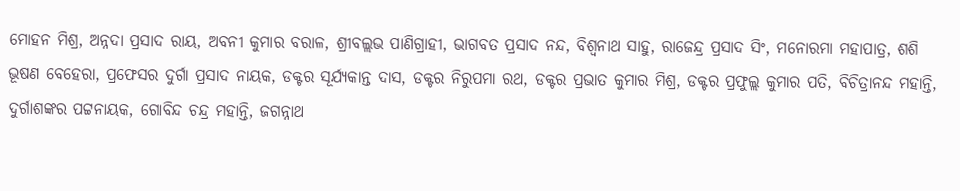ମୋହନ ମିଶ୍ର, ଅନ୍ନଦା ପ୍ରସାଦ ରାୟ, ଅବନୀ କୁମାର ବରାଳ, ଶ୍ରୀବଲ୍ଲଭ ପାଣିଗ୍ରାହୀ, ଭାଗବତ ପ୍ରସାଦ ନନ୍ଦ, ବିଶ୍ଵନାଥ ସାହୁ, ରାଜେନ୍ଦ୍ର ପ୍ରସାଦ ସିଂ, ମନୋରମା ମହାପାତ୍ର, ଶଶି ଭୂଷଣ ବେହେରା, ପ୍ରଫେସର ଦୁର୍ଗା ପ୍ରସାଦ ନାୟକ, ଡକ୍ଟର ସୂର୍ଯ୍ୟକାନ୍ତ ଦାସ, ଡକ୍ଟର ନିରୁପମା ରଥ, ଡକ୍ଟର ପ୍ରଭାତ କୁମାର ମିଶ୍ର, ଡକ୍ଟର ପ୍ରଫୁଲ୍ଲ କୁମାର ପତି, ବିଚିତ୍ରାନନ୍ଦ ମହାନ୍ତି, ଦୁର୍ଗାଶଙ୍କର ପଟ୍ଟନାୟକ, ଗୋବିନ୍ଦ ଚନ୍ଦ୍ର ମହାନ୍ତି, ଜଗନ୍ନାଥ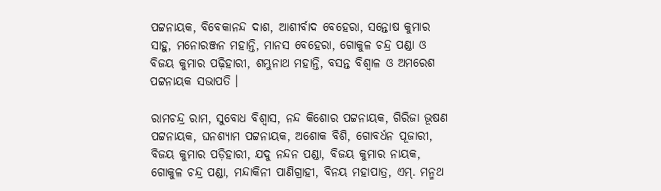ପଟ୍ଟନାୟକ, ବିବେକାନନ୍ଦ ଦାଶ, ଆଶୀର୍ବାଦ ବେହେରା, ସନ୍ତୋଷ କୁମାର ସାହୁ, ମନୋରଞ୍ଜନ ମହାନ୍ତି, ମାନସ ବେହେରା, ଗୋକୁଳ ଚନ୍ଦ୍ର ପଣ୍ଡା ଓ ବିଜୟ କୁମାର ପଢ଼ିହାରୀ, ଶମ୍ଭୁନାଥ ମହାନ୍ତି, ବସନ୍ତ ବିଶ୍ଵାଳ ଓ ଅମରେଶ ପଟ୍ଟନାୟକ ସଭାପତି ।

ରାମଚନ୍ଦ୍ର ରାମ, ସୁବୋଧ ବିଶ୍ଵାସ, ନନ୍ଦ କିଶୋର ପଟ୍ଟନାୟକ, ଗିରିଜା ଭୂଷଣ ପଟ୍ଟନାୟକ, ଘନଶ୍ୟାମ ପଟ୍ଟନାୟକ, ଅଶୋକ ବିଶି, ଗୋବର୍ଧନ ପୂଜାରୀ, ବିଜୟ କୁମାର ପଡ଼ିହାରୀ, ଯଦୁ ନନ୍ଦନ ପଣ୍ଡା, ବିଜୟ କୁମାର ନାୟକ, ଗୋକୁଳ ଚନ୍ଦ୍ର ପଣ୍ଡା, ମନ୍ଦାକିନୀ ପାଣିଗ୍ରାହୀ, ବିନୟ ମହାପାତ୍ର, ଏମ୍. ମନ୍ମଥ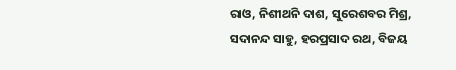ରାଓ, ନିଶୀଥନି ଦାଶ, ସୁରେଶବର ମିଶ୍ର, ସଦାନନ୍ଦ ସାହୁ, ହରପ୍ରସାଦ ରଥ, ବିଜୟ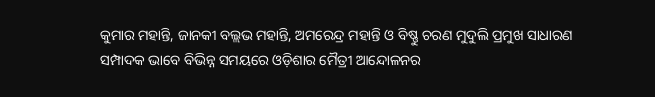କୁମାର ମହାନ୍ତି, ଜାନକୀ ବଲ୍ଲଭ ମହାନ୍ତି, ଅମରେନ୍ଦ୍ର ମହାନ୍ତି ଓ ବିଷ୍ଣୁ ଚରଣ ମୁଦୁଲି ପ୍ରମୁଖ ସାଧାରଣ ସମ୍ପାଦକ ଭାବେ ବିଭିନ୍ନ ସମୟରେ ଓଡ଼ିଶାର ମୈତ୍ରୀ ଆନ୍ଦୋଳନର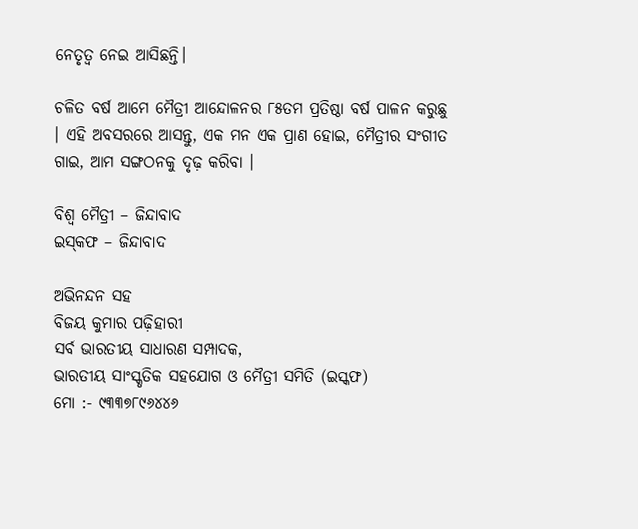ନେତୃତ୍ଵ ନେଇ ଆସିଛନ୍ତି।

ଚଳିତ ବର୍ଷ ଆମେ ମୈତ୍ରୀ ଆନ୍ଦୋଳନର ୮୫ତମ ପ୍ରତିଷ୍ଠା ବର୍ଷ ପାଳନ କରୁଛୁ । ଏହି ଅବସରରେ ଆସନ୍ତୁ, ଏକ ମନ ଏକ ପ୍ରାଣ ହୋଇ, ମୈତ୍ରୀର ସଂଗୀତ ଗାଇ, ଆମ ସଙ୍ଗଠନକୁ ଦୃଢ଼ କରିବା ।

ବିଶ୍ଵ ମୈତ୍ରୀ – ଜିନ୍ଦାବାଦ
ଇସ୍‌କଫ – ଜିନ୍ଦାବାଦ

ଅଭିନନ୍ଦନ ସହ
ବିଜୟ କୁମାର ପଢ଼ିହାରୀ
ସର୍ବ ଭାରତୀୟ ସାଧାରଣ ସମ୍ପାଦକ,
ଭାରତୀୟ ସାଂସ୍କୃତିକ ସହଯୋଗ ଓ ମୈତ୍ରୀ ସମିତି (ଇସ୍କଫ)
ମୋ :- ୯୩୩୭୮୯୬୪୪୬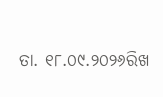ତା. ୧୮.୦୯.୨୦୨୬ରିଖ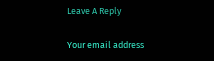Leave A Reply

Your email address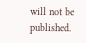will not be published.